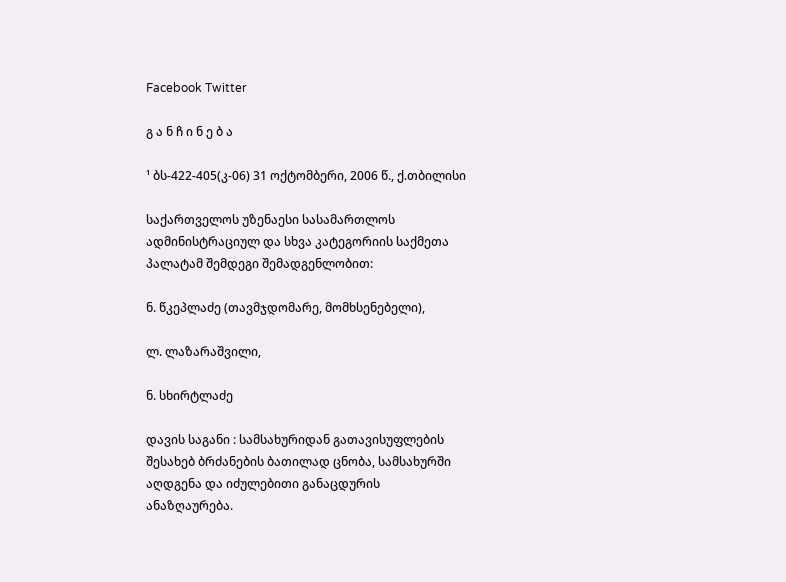Facebook Twitter

გ ა ნ ჩ ი ნ ე ბ ა

¹ ბს-422-405(კ-06) 31 ოქტომბერი, 2006 წ., ქ.თბილისი

საქართველოს უზენაესი სასამართლოს ადმინისტრაციულ და სხვა კატეგორიის საქმეთა პალატამ შემდეგი შემადგენლობით:

ნ. წკეპლაძე (თავმჯდომარე, მომხსენებელი),

ლ. ლაზარაშვილი,

ნ. სხირტლაძე

დავის საგანი : სამსახურიდან გათავისუფლების შესახებ ბრძანების ბათილად ცნობა, სამსახურში აღდგენა და იძულებითი განაცდურის ანაზღაურება.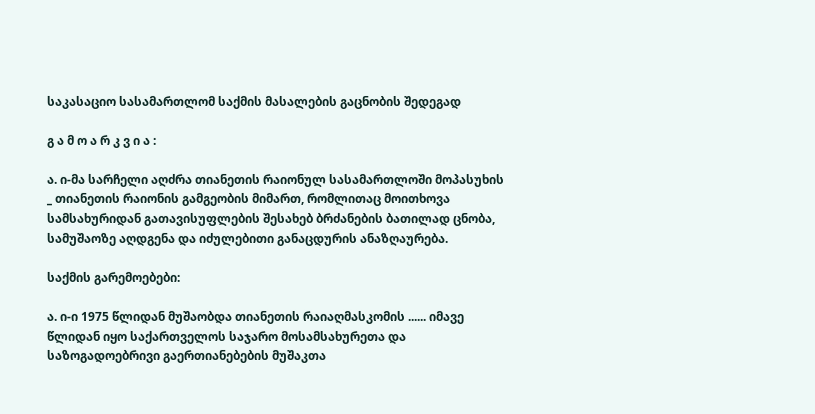საკასაციო სასამართლომ საქმის მასალების გაცნობის შედეგად

გ ა მ ო ა რ კ ვ ი ა :

ა. ი-მა სარჩელი აღძრა თიანეთის რაიონულ სასამართლოში მოპასუხის _ თიანეთის რაიონის გამგეობის მიმართ, რომლითაც მოითხოვა სამსახურიდან გათავისუფლების შესახებ ბრძანების ბათილად ცნობა, სამუშაოზე აღდგენა და იძულებითი განაცდურის ანაზღაურება.

საქმის გარემოებები:

ა. ი-ი 1975 წლიდან მუშაობდა თიანეთის რაიაღმასკომის ...... იმავე წლიდან იყო საქართველოს საჯარო მოსამსახურეთა და საზოგადოებრივი გაერთიანებების მუშაკთა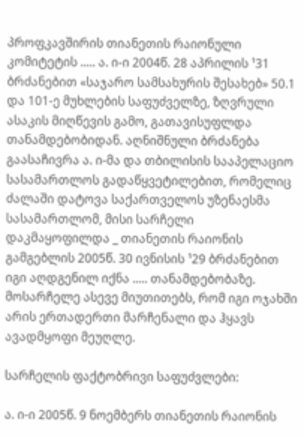პროფკავშირის თიანეთის რაიონული კომიტეტის ..... ა. ი-ი 2004წ. 28 აპრილის ¹31 ბრძანებით «საჯარო სამსახურის შესახებ» 50.1 და 101-ე მუხლების საფუძველზე, ზღვრული ასაკის მიღწევის გამო, გათავისუფლდა თანამდებობიდან. აღნიშნული ბრძანება გაასაჩივრა ა. ი-მა და თბილისის სააპელაციო სასამართლოს გადაწყვეტილებით, რომელიც ძალაში დატოვა საქართველოს უზენაესმა სასამართლომ, მისი სარჩელი დაკმაყოფილდა _ თიანეთის რაიონის გამგებლის 2005წ. 30 ივნისის ¹29 ბრძანებით იგი აღდგენილ იქნა ..... თანამდებობაზე. მოსარჩელე ასევე მიუთითებს, რომ იგი ოჯახში არის ერთადერთი მარჩენალი და ჰყავს ავადმყოფი მეუღლე.

სარჩელის ფაქტობრივი საფუძვლები:

ა. ი-ი 2005წ. 9 ნოემბერს თიანეთის რაიონის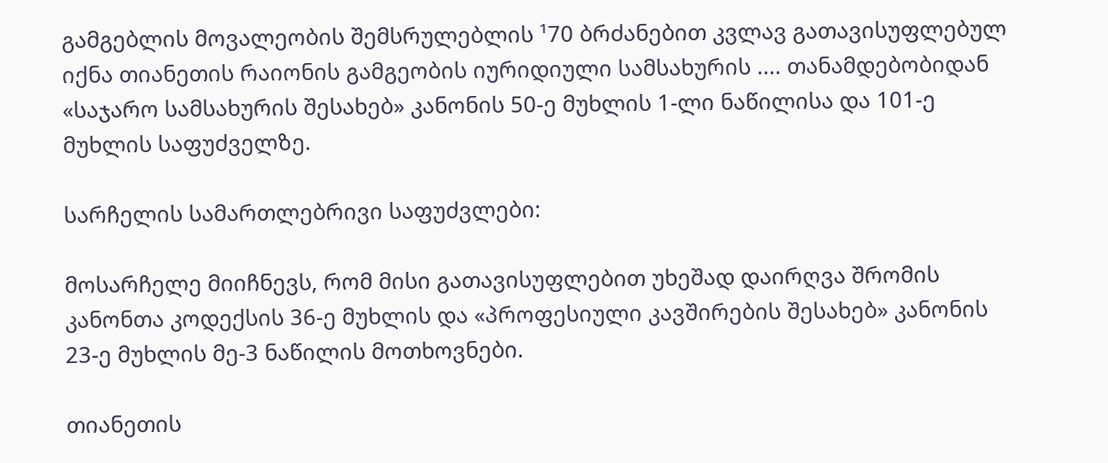გამგებლის მოვალეობის შემსრულებლის ¹70 ბრძანებით კვლავ გათავისუფლებულ იქნა თიანეთის რაიონის გამგეობის იურიდიული სამსახურის .... თანამდებობიდან «საჯარო სამსახურის შესახებ» კანონის 50-ე მუხლის 1-ლი ნაწილისა და 101-ე მუხლის საფუძველზე.

სარჩელის სამართლებრივი საფუძვლები:

მოსარჩელე მიიჩნევს, რომ მისი გათავისუფლებით უხეშად დაირღვა შრომის კანონთა კოდექსის 36-ე მუხლის და «პროფესიული კავშირების შესახებ» კანონის 23-ე მუხლის მე-3 ნაწილის მოთხოვნები.

თიანეთის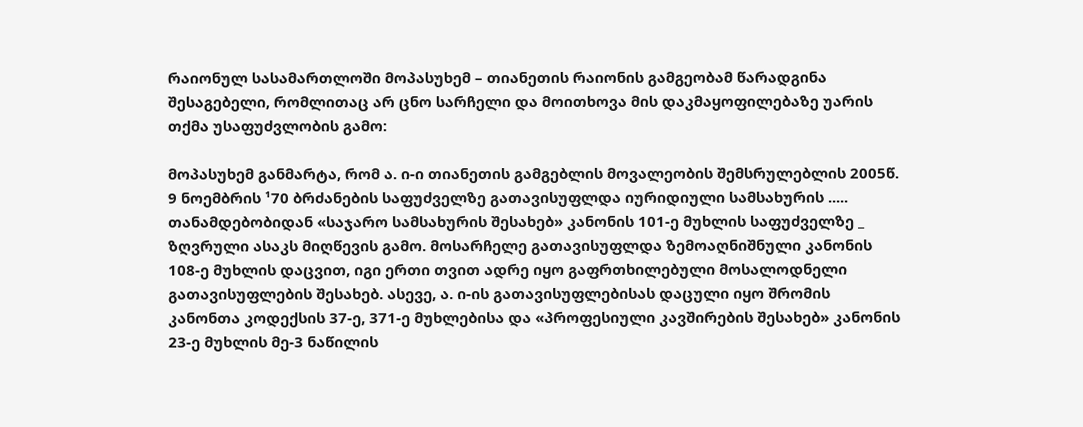რაიონულ სასამართლოში მოპასუხემ – თიანეთის რაიონის გამგეობამ წარადგინა შესაგებელი, რომლითაც არ ცნო სარჩელი და მოითხოვა მის დაკმაყოფილებაზე უარის თქმა უსაფუძვლობის გამო:

მოპასუხემ განმარტა, რომ ა. ი-ი თიანეთის გამგებლის მოვალეობის შემსრულებლის 2005წ. 9 ნოემბრის ¹70 ბრძანების საფუძველზე გათავისუფლდა იურიდიული სამსახურის ..... თანამდებობიდან «საჯარო სამსახურის შესახებ» კანონის 101-ე მუხლის საფუძველზე _ ზღვრული ასაკს მიღწევის გამო. მოსარჩელე გათავისუფლდა ზემოაღნიშნული კანონის 108-ე მუხლის დაცვით, იგი ერთი თვით ადრე იყო გაფრთხილებული მოსალოდნელი გათავისუფლების შესახებ. ასევე, ა. ი-ის გათავისუფლებისას დაცული იყო შრომის კანონთა კოდექსის 37-ე, 371-ე მუხლებისა და «პროფესიული კავშირების შესახებ» კანონის 23-ე მუხლის მე-3 ნაწილის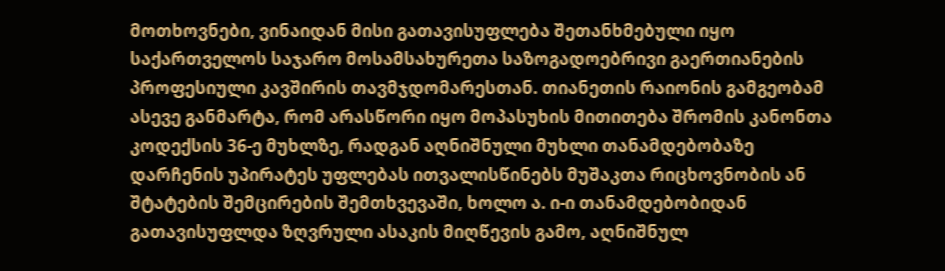მოთხოვნები, ვინაიდან მისი გათავისუფლება შეთანხმებული იყო საქართველოს საჯარო მოსამსახურეთა საზოგადოებრივი გაერთიანების პროფესიული კავშირის თავმჯდომარესთან. თიანეთის რაიონის გამგეობამ ასევე განმარტა, რომ არასწორი იყო მოპასუხის მითითება შრომის კანონთა კოდექსის 36-ე მუხლზე, რადგან აღნიშნული მუხლი თანამდებობაზე დარჩენის უპირატეს უფლებას ითვალისწინებს მუშაკთა რიცხოვნობის ან შტატების შემცირების შემთხვევაში, ხოლო ა. ი-ი თანამდებობიდან გათავისუფლდა ზღვრული ასაკის მიღწევის გამო, აღნიშნულ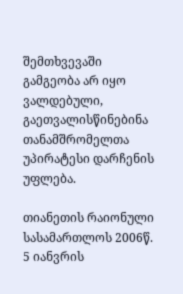შემთხვევაში გამგეობა არ იყო ვალდებული, გაეთვალისწინებინა თანამშრომელთა უპირატესი დარჩენის უფლება.

თიანეთის რაიონული სასამართლოს 2006წ. 5 იანვრის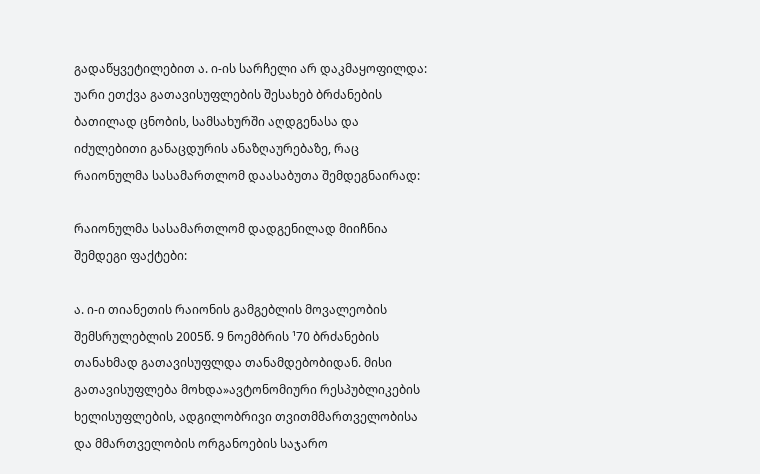გადაწყვეტილებით ა. ი-ის სარჩელი არ დაკმაყოფილდა: უარი ეთქვა გათავისუფლების შესახებ ბრძანების ბათილად ცნობის, სამსახურში აღდგენასა და იძულებითი განაცდურის ანაზღაურებაზე, რაც რაიონულმა სასამართლომ დაასაბუთა შემდეგნაირად:

რაიონულმა სასამართლომ დადგენილად მიიჩნია შემდეგი ფაქტები:

ა. ი-ი თიანეთის რაიონის გამგებლის მოვალეობის შემსრულებლის 2005წ. 9 ნოემბრის ¹70 ბრძანების თანახმად გათავისუფლდა თანამდებობიდან. მისი გათავისუფლება მოხდა»ავტონომიური რესპუბლიკების ხელისუფლების, ადგილობრივი თვითმმართველობისა და მმართველობის ორგანოების საჯარო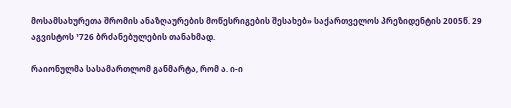მოსამსახურეთა შრომის ანაზღაურების მოწესრიგების შესახებ» საქართველოს პრეზიდენტის 2005წ. 29 აგვისტოს ¹726 ბრძანებულების თანახმად.

რაიონულმა სასამართლომ განმარტა, რომ ა. ი-ი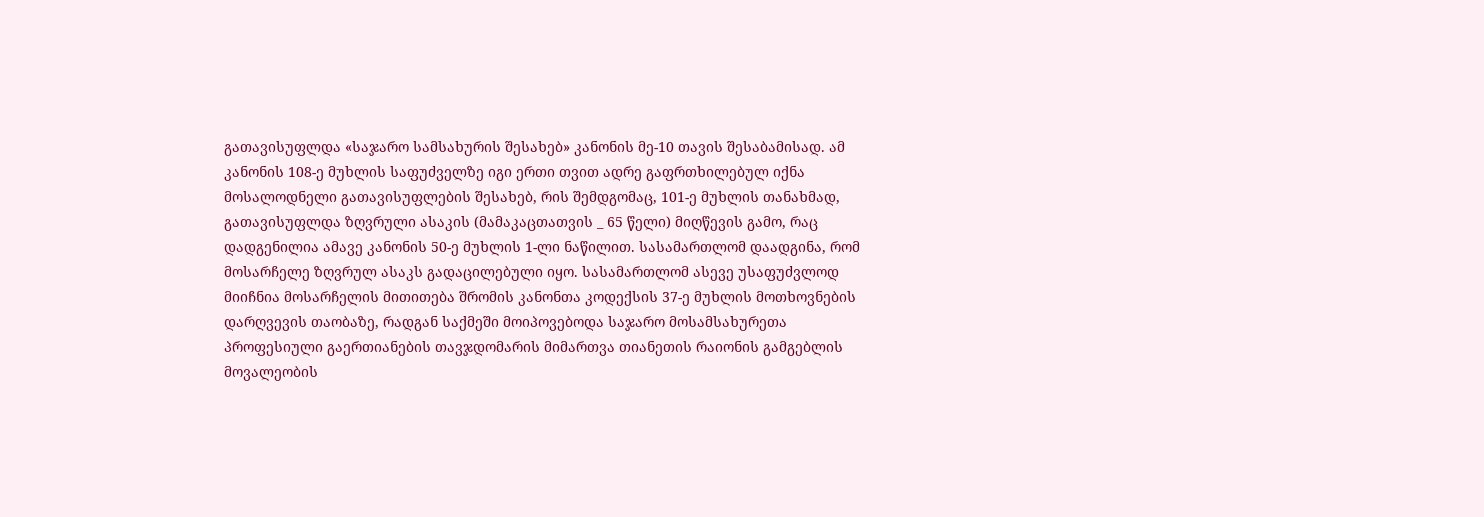გათავისუფლდა «საჯარო სამსახურის შესახებ» კანონის მე-10 თავის შესაბამისად. ამ კანონის 108-ე მუხლის საფუძველზე იგი ერთი თვით ადრე გაფრთხილებულ იქნა მოსალოდნელი გათავისუფლების შესახებ, რის შემდგომაც, 101-ე მუხლის თანახმად, გათავისუფლდა ზღვრული ასაკის (მამაკაცთათვის _ 65 წელი) მიღწევის გამო, რაც დადგენილია ამავე კანონის 50-ე მუხლის 1-ლი ნაწილით. სასამართლომ დაადგინა, რომ მოსარჩელე ზღვრულ ასაკს გადაცილებული იყო. სასამართლომ ასევე უსაფუძვლოდ მიიჩნია მოსარჩელის მითითება შრომის კანონთა კოდექსის 37-ე მუხლის მოთხოვნების დარღვევის თაობაზე, რადგან საქმეში მოიპოვებოდა საჯარო მოსამსახურეთა პროფესიული გაერთიანების თავჯდომარის მიმართვა თიანეთის რაიონის გამგებლის მოვალეობის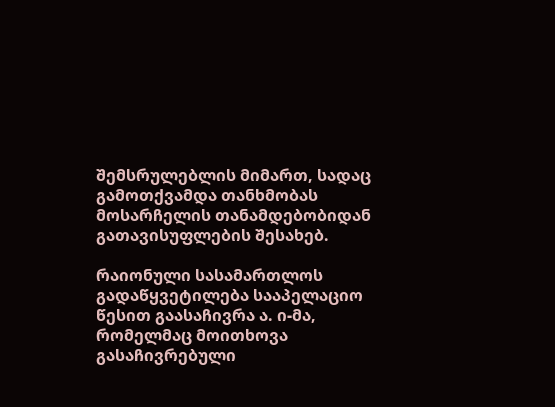შემსრულებლის მიმართ, სადაც გამოთქვამდა თანხმობას მოსარჩელის თანამდებობიდან გათავისუფლების შესახებ.

რაიონული სასამართლოს გადაწყვეტილება სააპელაციო წესით გაასაჩივრა ა. ი-მა, რომელმაც მოითხოვა გასაჩივრებული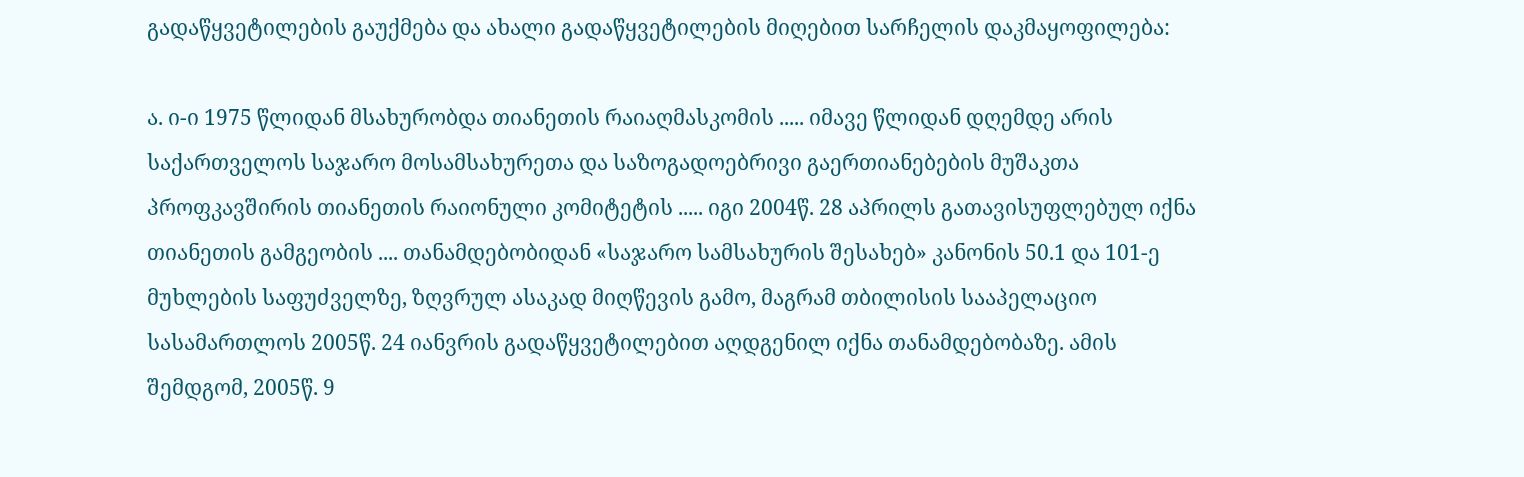გადაწყვეტილების გაუქმება და ახალი გადაწყვეტილების მიღებით სარჩელის დაკმაყოფილება:

ა. ი-ი 1975 წლიდან მსახურობდა თიანეთის რაიაღმასკომის ..... იმავე წლიდან დღემდე არის საქართველოს საჯარო მოსამსახურეთა და საზოგადოებრივი გაერთიანებების მუშაკთა პროფკავშირის თიანეთის რაიონული კომიტეტის ..... იგი 2004წ. 28 აპრილს გათავისუფლებულ იქნა თიანეთის გამგეობის .... თანამდებობიდან «საჯარო სამსახურის შესახებ» კანონის 50.1 და 101-ე მუხლების საფუძველზე, ზღვრულ ასაკად მიღწევის გამო, მაგრამ თბილისის სააპელაციო სასამართლოს 2005წ. 24 იანვრის გადაწყვეტილებით აღდგენილ იქნა თანამდებობაზე. ამის შემდგომ, 2005წ. 9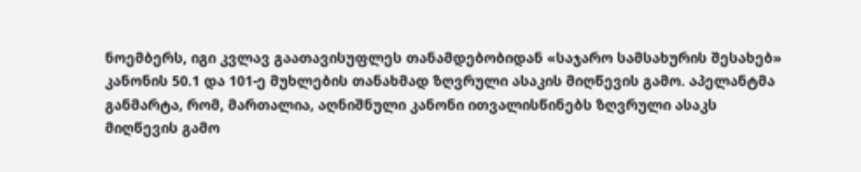ნოემბერს, იგი კვლავ გაათავისუფლეს თანამდებობიდან «საჯარო სამსახურის შესახებ» კანონის 50.1 და 101-ე მუხლების თანახმად ზღვრული ასაკის მიღწევის გამო. აპელანტმა განმარტა, რომ, მართალია, აღნიშნული კანონი ითვალისწინებს ზღვრული ასაკს მიღწევის გამო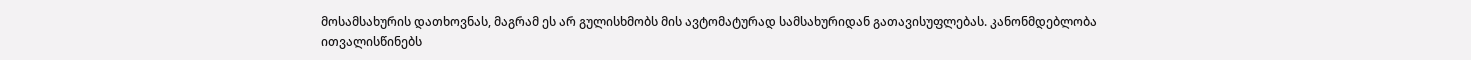მოსამსახურის დათხოვნას, მაგრამ ეს არ გულისხმობს მის ავტომატურად სამსახურიდან გათავისუფლებას. კანონმდებლობა ითვალისწინებს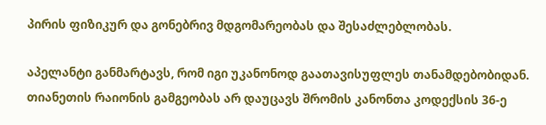პირის ფიზიკურ და გონებრივ მდგომარეობას და შესაძლებლობას.

აპელანტი განმარტავს, რომ იგი უკანონოდ გაათავისუფლეს თანამდებობიდან. თიანეთის რაიონის გამგეობას არ დაუცავს შრომის კანონთა კოდექსის 36-ე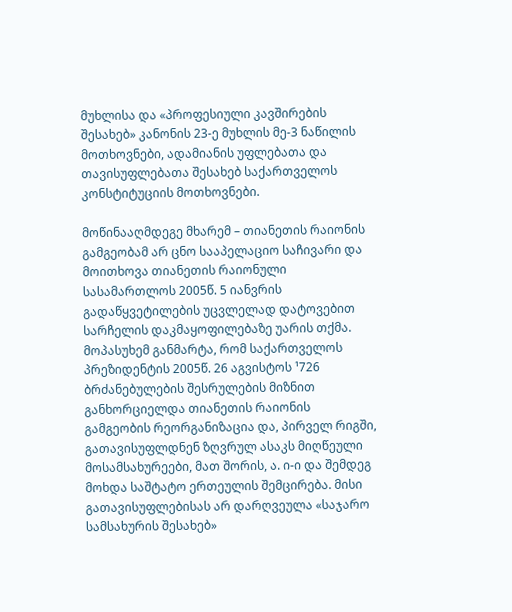მუხლისა და «პროფესიული კავშირების შესახებ» კანონის 23-ე მუხლის მე-3 ნაწილის მოთხოვნები, ადამიანის უფლებათა და თავისუფლებათა შესახებ საქართველოს კონსტიტუციის მოთხოვნები.

მოწინააღმდეგე მხარემ – თიანეთის რაიონის გამგეობამ არ ცნო სააპელაციო საჩივარი და მოითხოვა თიანეთის რაიონული სასამართლოს 2005წ. 5 იანვრის გადაწყვეტილების უცვლელად დატოვებით სარჩელის დაკმაყოფილებაზე უარის თქმა. მოპასუხემ განმარტა, რომ საქართველოს პრეზიდენტის 2005წ. 26 აგვისტოს ¹726 ბრძანებულების შესრულების მიზნით განხორციელდა თიანეთის რაიონის გამგეობის რეორგანიზაცია და, პირველ რიგში, გათავისუფლდნენ ზღვრულ ასაკს მიღწეული მოსამსახურეები, მათ შორის, ა. ი-ი და შემდეგ მოხდა საშტატო ერთეულის შემცირება. მისი გათავისუფლებისას არ დარღვეულა «საჯარო სამსახურის შესახებ»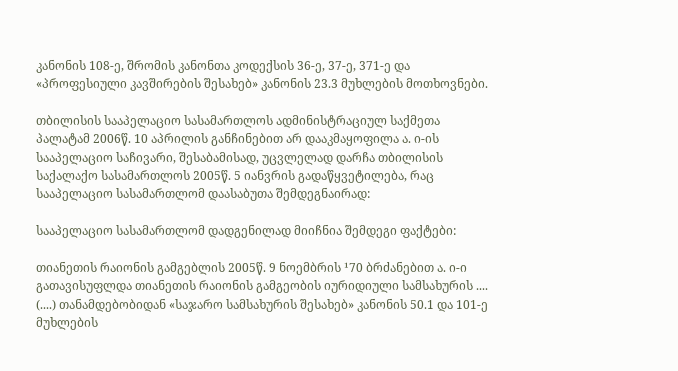კანონის 108-ე, შრომის კანონთა კოდექსის 36-ე, 37-ე, 371-ე და «პროფესიული კავშირების შესახებ» კანონის 23.3 მუხლების მოთხოვნები.

თბილისის სააპელაციო სასამართლოს ადმინისტრაციულ საქმეთა პალატამ 2006წ. 10 აპრილის განჩინებით არ დააკმაყოფილა ა. ი-ის სააპელაციო საჩივარი, შესაბამისად, უცვლელად დარჩა თბილისის საქალაქო სასამართლოს 2005წ. 5 იანვრის გადაწყვეტილება, რაც სააპელაციო სასამართლომ დაასაბუთა შემდეგნაირად:

სააპელაციო სასამართლომ დადგენილად მიიჩნია შემდეგი ფაქტები:

თიანეთის რაიონის გამგებლის 2005წ. 9 ნოემბრის ¹70 ბრძანებით ა. ი-ი გათავისუფლდა თიანეთის რაიონის გამგეობის იურიდიული სამსახურის .... (....) თანამდებობიდან «საჯარო სამსახურის შესახებ» კანონის 50.1 და 101-ე მუხლების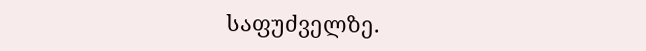საფუძველზე.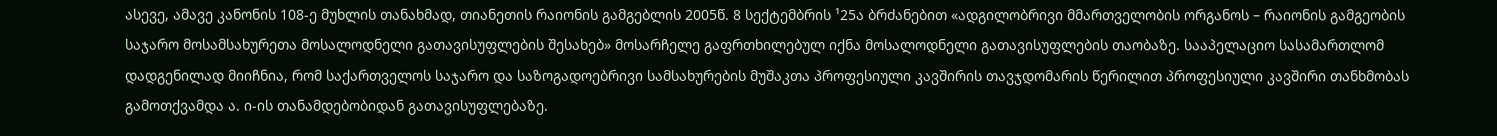ასევე, ამავე კანონის 108-ე მუხლის თანახმად, თიანეთის რაიონის გამგებლის 2005წ. 8 სექტემბრის ¹25ა ბრძანებით «ადგილობრივი მმართველობის ორგანოს – რაიონის გამგეობის საჯარო მოსამსახურეთა მოსალოდნელი გათავისუფლების შესახებ» მოსარჩელე გაფრთხილებულ იქნა მოსალოდნელი გათავისუფლების თაობაზე. სააპელაციო სასამართლომ დადგენილად მიიჩნია, რომ საქართველოს საჯარო და საზოგადოებრივი სამსახურების მუშაკთა პროფესიული კავშირის თავჯდომარის წერილით პროფესიული კავშირი თანხმობას გამოთქვამდა ა. ი-ის თანამდებობიდან გათავისუფლებაზე.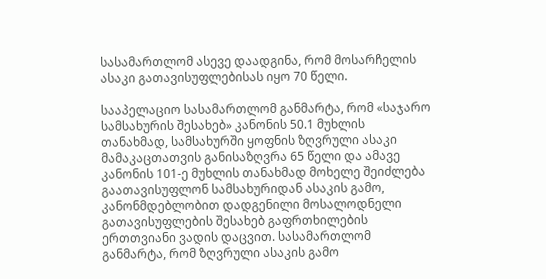სასამართლომ ასევე დაადგინა, რომ მოსარჩელის ასაკი გათავისუფლებისას იყო 70 წელი.

სააპელაციო სასამართლომ განმარტა, რომ «საჯარო სამსახურის შესახებ» კანონის 50.1 მუხლის თანახმად, სამსახურში ყოფნის ზღვრული ასაკი მამაკაცთათვის განისაზღვრა 65 წელი და ამავე კანონის 101-ე მუხლის თანახმად მოხელე შეიძლება გაათავისუფლონ სამსახურიდან ასაკის გამო, კანონმდებლობით დადგენილი მოსალოდნელი გათავისუფლების შესახებ გაფრთხილების ერთთვიანი ვადის დაცვით. სასამართლომ განმარტა, რომ ზღვრული ასაკის გამო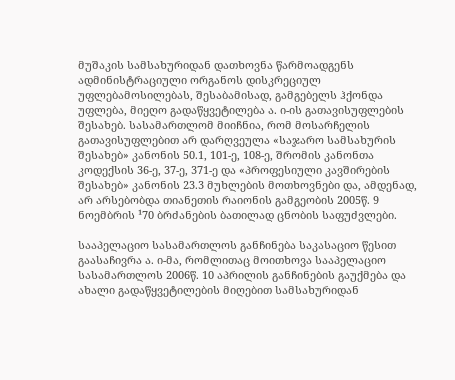მუშაკის სამსახურიდან დათხოვნა წარმოადგენს ადმინისტრაციული ორგანოს დისკრეციულ უფლებამოსილებას, შესაბამისად, გამგებელს ჰქონდა უფლება‚ მიეღო გადაწყვეტილება ა. ი-ის გათავისუფლების შესახებ. სასამართლომ მიიჩნია, რომ მოსარჩელის გათავისუფლებით არ დარღვეულა «საჯარო სამსახურის შესახებ» კანონის 50.1, 101-ე, 108-ე, შრომის კანონთა კოდექსის 36-ე, 37-ე, 371-ე და «პროფესიული კავშირების შესახებ» კანონის 23.3 მუხლების მოთხოვნები და, ამდენად, არ არსებობდა თიანეთის რაიონის გამგეობის 2005წ. 9 ნოემბრის ¹70 ბრძანების ბათილად ცნობის საფუძვლები.

სააპელაციო სასამართლოს განჩინება საკასაციო წესით გაასაჩივრა ა. ი-მა, რომლითაც მოითხოვა სააპელაციო სასამართლოს 2006წ. 10 აპრილის განჩინების გაუქმება და ახალი გადაწყვეტილების მიღებით სამსახურიდან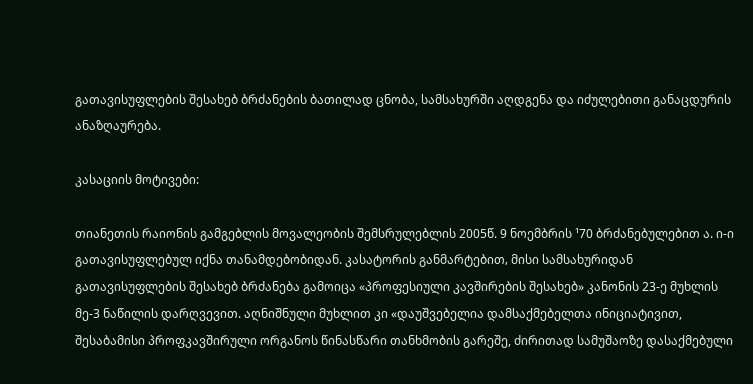გათავისუფლების შესახებ ბრძანების ბათილად ცნობა, სამსახურში აღდგენა და იძულებითი განაცდურის ანაზღაურება.

კასაციის მოტივები:

თიანეთის რაიონის გამგებლის მოვალეობის შემსრულებლის 2005წ. 9 ნოემბრის ¹70 ბრძანებულებით ა. ი-ი გათავისუფლებულ იქნა თანამდებობიდან. კასატორის განმარტებით‚ მისი სამსახურიდან გათავისუფლების შესახებ ბრძანება გამოიცა «პროფესიული კავშირების შესახებ» კანონის 23-ე მუხლის მე-3 ნაწილის დარღვევით. აღნიშნული მუხლით კი «დაუშვებელია დამსაქმებელთა ინიციატივით, შესაბამისი პროფკავშირული ორგანოს წინასწარი თანხმობის გარეშე, ძირითად სამუშაოზე დასაქმებული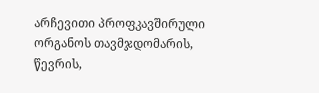არჩევითი პროფკავშირული ორგანოს თავმჯდომარის, წევრის,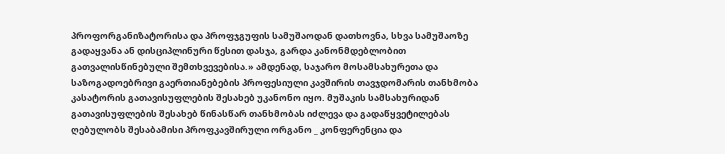პროფორგანიზატორისა და პროფჯგუფის სამუშაოდან დათხოვნა, სხვა სამუშაოზე გადაყვანა ან დისციპლინური წესით დასჯა, გარდა კანონმდებლობით გათვალისწინებული შემთხვევებისა.» ამდენად, საჯარო მოსამსახურეთა და საზოგადოებრივი გაერთიანებების პროფესიული კავშირის თავჯდომარის თანხმობა კასატორის გათავისუფლების შესახებ უკანონო იყო. მუშაკის სამსახურიდან გათავისუფლების შესახებ წინასწარ თანხმობას იძლევა და გადაწყვეტილებას ღებულობს შესაბამისი პროფკავშირული ორგანო _ კონფერენცია და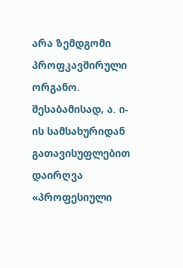არა ზემდგომი პროფკავშირული ორგანო. შესაბამისად, ა. ი-ის სამსახურიდან გათავისუფლებით დაირღვა «პროფესიული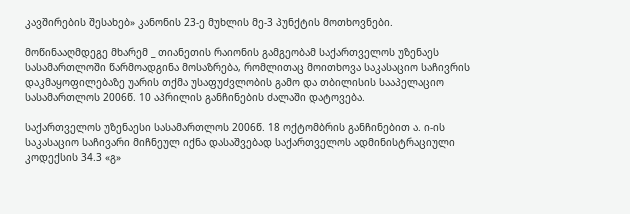კავშირების შესახებ» კანონის 23-ე მუხლის მე-3 პუნქტის მოთხოვნები.

მოწინააღმდეგე მხარემ _ თიანეთის რაიონის გამგეობამ საქართველოს უზენაეს სასამართლოში წარმოადგინა მოსაზრება, რომლითაც მოითხოვა საკასაციო საჩივრის დაკმაყოფილებაზე უარის თქმა უსაფუძვლობის გამო და თბილისის სააპელაციო სასამართლოს 2006წ. 10 აპრილის განჩინების ძალაში დატოვება.

საქართველოს უზენაესი სასამართლოს 2006წ. 18 ოქტომბრის განჩინებით ა. ი-ის საკასაციო საჩივარი მიჩნეულ იქნა დასაშვებად საქართველოს ადმინისტრაციული კოდექსის 34.3 «გ»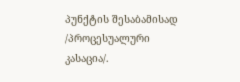პუნქტის შესაბამისად /პროცესუალური კასაცია/.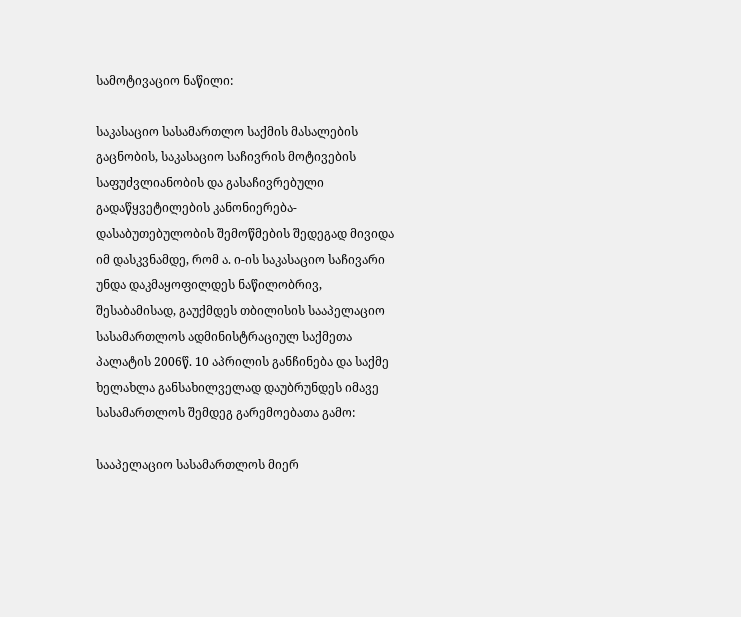სამოტივაციო ნაწილი:

საკასაციო სასამართლო საქმის მასალების გაცნობის, საკასაციო საჩივრის მოტივების საფუძვლიანობის და გასაჩივრებული გადაწყვეტილების კანონიერება-დასაბუთებულობის შემოწმების შედეგად მივიდა იმ დასკვნამდე, რომ ა. ი-ის საკასაციო საჩივარი უნდა დაკმაყოფილდეს ნაწილობრივ, შესაბამისად, გაუქმდეს თბილისის სააპელაციო სასამართლოს ადმინისტრაციულ საქმეთა პალატის 2006წ. 10 აპრილის განჩინება და საქმე ხელახლა განსახილველად დაუბრუნდეს იმავე სასამართლოს შემდეგ გარემოებათა გამო:

სააპელაციო სასამართლოს მიერ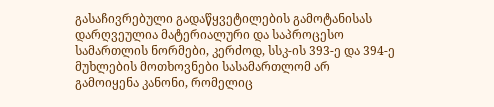გასაჩივრებული გადაწყვეტილების გამოტანისას დარღვეულია მატერიალური და საპროცესო სამართლის ნორმები, კერძოდ, სსკ-ის 393-ე და 394-ე მუხლების მოთხოვნები სასამართლომ არ გამოიყენა კანონი, რომელიც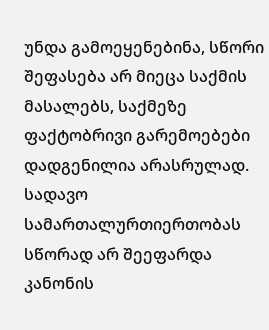უნდა გამოეყენებინა, სწორი შეფასება არ მიეცა საქმის მასალებს, საქმეზე ფაქტობრივი გარემოებები დადგენილია არასრულად. სადავო სამართალურთიერთობას სწორად არ შეეფარდა კანონის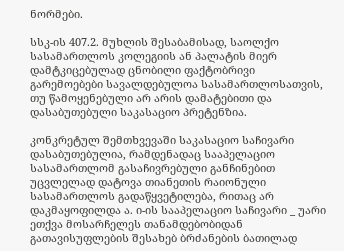ნორმები.

სსკ-ის 407.2. მუხლის შესაბამისად, საოლქო სასამართლოს კოლეგიის ან პალატის მიერ დამტკიცებულად ცნობილი ფაქტობრივი გარემოებები სავალდებულოა სასამართლოსათვის, თუ წამოყენებული არ არის დამატებითი და დასაბუთებული საკასაციო პრეტენზია.

კონკრეტულ შემთხვევაში საკასაციო საჩივარი დასაბუთებულია, რამდენადაც სააპელაციო სასამართლომ გასაჩივრებული განჩინებით უცვლელად დატოვა თიანეთის რაიონული სასამართლოს გადაწყვეტილება, რითაც არ დაკმაყოფილდა ა. ი-ის სააპელაციო საჩივარი _ უარი ეთქვა მოსარჩელეს თანამდებობიდან გათავისუფლების შესახებ ბრძანების ბათილად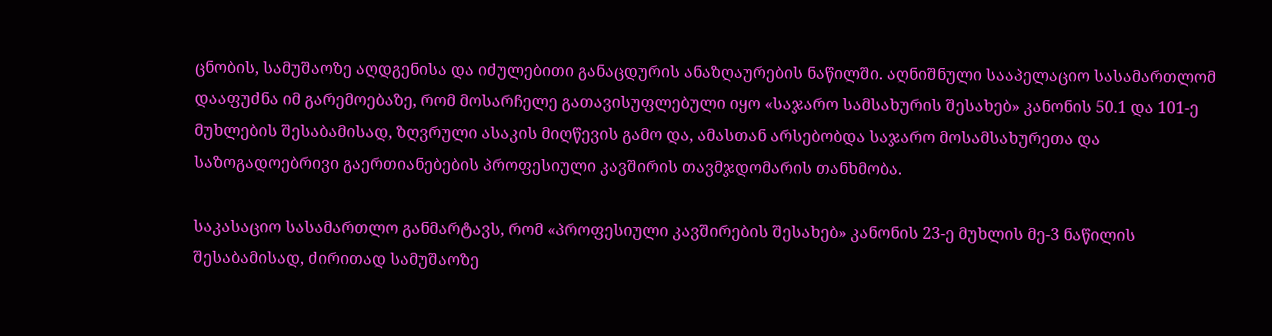ცნობის, სამუშაოზე აღდგენისა და იძულებითი განაცდურის ანაზღაურების ნაწილში. აღნიშნული სააპელაციო სასამართლომ დააფუძნა იმ გარემოებაზე, რომ მოსარჩელე გათავისუფლებული იყო «საჯარო სამსახურის შესახებ» კანონის 50.1 და 101-ე მუხლების შესაბამისად, ზღვრული ასაკის მიღწევის გამო და, ამასთან არსებობდა საჯარო მოსამსახურეთა და საზოგადოებრივი გაერთიანებების პროფესიული კავშირის თავმჯდომარის თანხმობა.

საკასაციო სასამართლო განმარტავს, რომ «პროფესიული კავშირების შესახებ» კანონის 23-ე მუხლის მე-3 ნაწილის შესაბამისად, ძირითად სამუშაოზე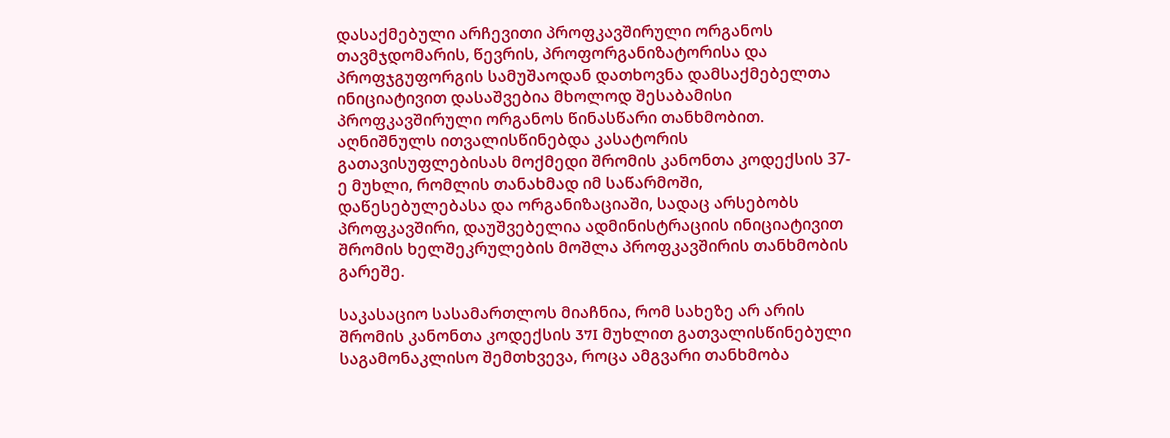დასაქმებული არჩევითი პროფკავშირული ორგანოს თავმჯდომარის, წევრის, პროფორგანიზატორისა და პროფჯგუფორგის სამუშაოდან დათხოვნა დამსაქმებელთა ინიციატივით დასაშვებია მხოლოდ შესაბამისი პროფკავშირული ორგანოს წინასწარი თანხმობით. აღნიშნულს ითვალისწინებდა კასატორის გათავისუფლებისას მოქმედი შრომის კანონთა კოდექსის 37-ე მუხლი, რომლის თანახმად იმ საწარმოში, დაწესებულებასა და ორგანიზაციაში, სადაც არსებობს პროფკავშირი, დაუშვებელია ადმინისტრაციის ინიციატივით შრომის ხელშეკრულების მოშლა პროფკავშირის თანხმობის გარეშე.

საკასაციო სასამართლოს მიაჩნია, რომ სახეზე არ არის შრომის კანონთა კოდექსის 37I მუხლით გათვალისწინებული საგამონაკლისო შემთხვევა, როცა ამგვარი თანხმობა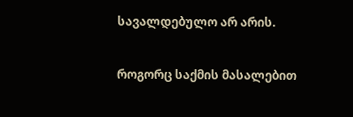სავალდებულო არ არის.

როგორც საქმის მასალებით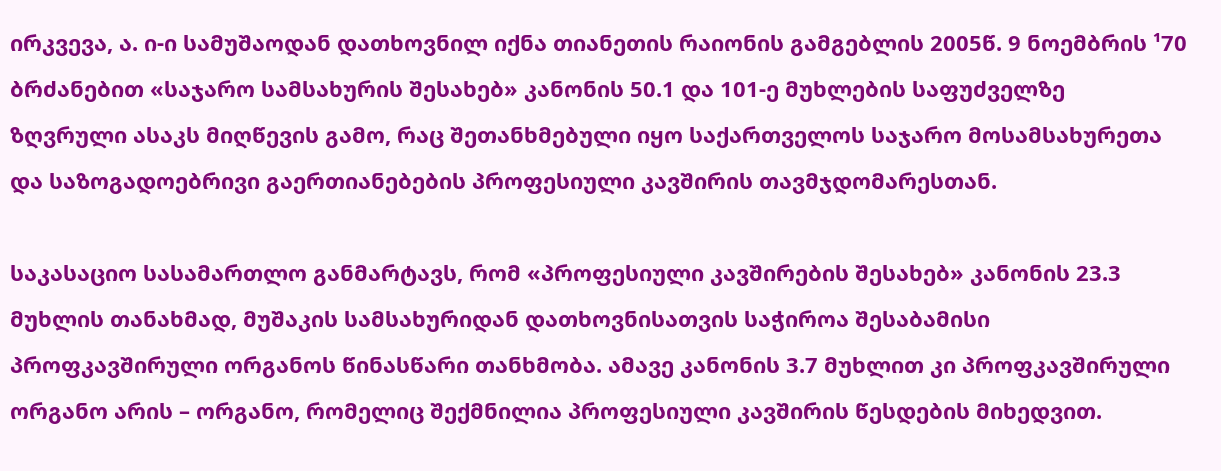ირკვევა, ა. ი-ი სამუშაოდან დათხოვნილ იქნა თიანეთის რაიონის გამგებლის 2005წ. 9 ნოემბრის ¹70 ბრძანებით «საჯარო სამსახურის შესახებ» კანონის 50.1 და 101-ე მუხლების საფუძველზე ზღვრული ასაკს მიღწევის გამო, რაც შეთანხმებული იყო საქართველოს საჯარო მოსამსახურეთა და საზოგადოებრივი გაერთიანებების პროფესიული კავშირის თავმჯდომარესთან.

საკასაციო სასამართლო განმარტავს, რომ «პროფესიული კავშირების შესახებ» კანონის 23.3 მუხლის თანახმად, მუშაკის სამსახურიდან დათხოვნისათვის საჭიროა შესაბამისი პროფკავშირული ორგანოს წინასწარი თანხმობა. ამავე კანონის 3.7 მუხლით კი პროფკავშირული ორგანო არის – ორგანო, რომელიც შექმნილია პროფესიული კავშირის წესდების მიხედვით.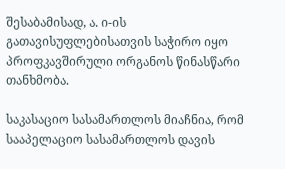შესაბამისად, ა. ი-ის გათავისუფლებისათვის საჭირო იყო პროფკავშირული ორგანოს წინასწარი თანხმობა.

საკასაციო სასამართლოს მიაჩნია, რომ სააპელაციო სასამართლოს დავის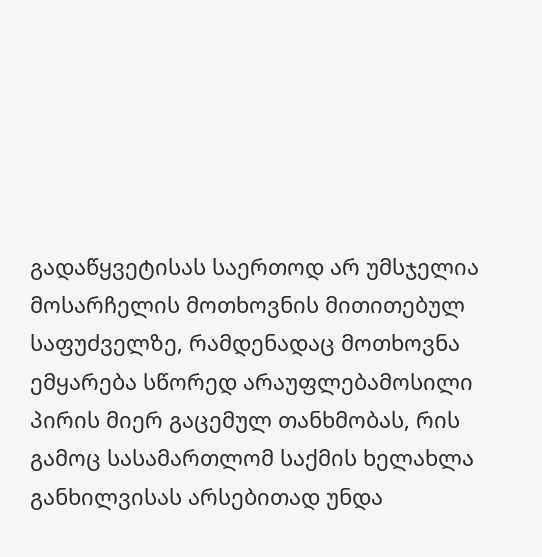გადაწყვეტისას საერთოდ არ უმსჯელია მოსარჩელის მოთხოვნის მითითებულ საფუძველზე, რამდენადაც მოთხოვნა ემყარება სწორედ არაუფლებამოსილი პირის მიერ გაცემულ თანხმობას, რის გამოც სასამართლომ საქმის ხელახლა განხილვისას არსებითად უნდა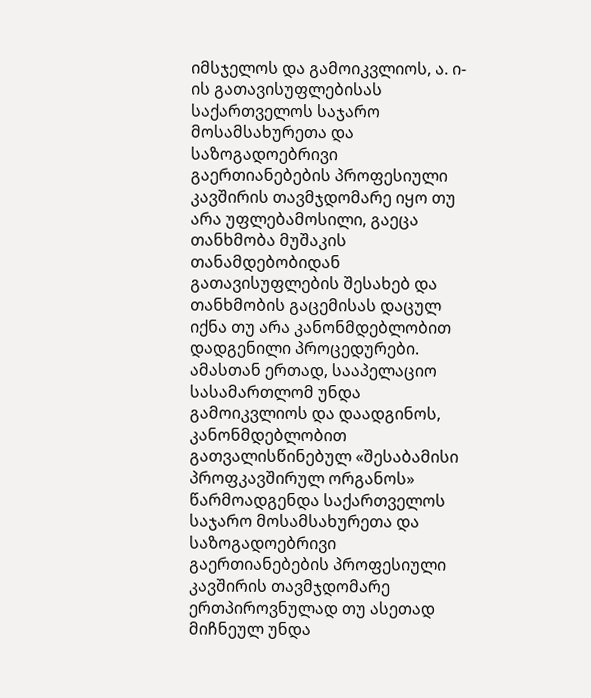იმსჯელოს და გამოიკვლიოს, ა. ი-ის გათავისუფლებისას საქართველოს საჯარო მოსამსახურეთა და საზოგადოებრივი გაერთიანებების პროფესიული კავშირის თავმჯდომარე იყო თუ არა უფლებამოსილი‚ გაეცა თანხმობა მუშაკის თანამდებობიდან გათავისუფლების შესახებ და თანხმობის გაცემისას დაცულ იქნა თუ არა კანონმდებლობით დადგენილი პროცედურები. ამასთან ერთად, სააპელაციო სასამართლომ უნდა გამოიკვლიოს და დაადგინოს, კანონმდებლობით გათვალისწინებულ «შესაბამისი პროფკავშირულ ორგანოს» წარმოადგენდა საქართველოს საჯარო მოსამსახურეთა და საზოგადოებრივი გაერთიანებების პროფესიული კავშირის თავმჯდომარე ერთპიროვნულად თუ ასეთად მიჩნეულ უნდა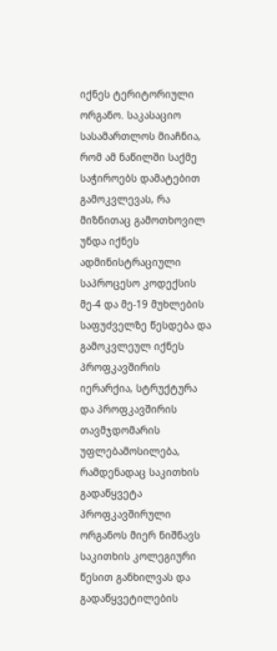იქნეს ტერიტორიული ორგანო. საკასაციო სასამართლოს მიაჩნია, რომ ამ ნაწილში საქმე საჭიროებს დამატებით გამოკვლევას, რა მიზნითაც გამოთხოვილ უნდა იქნეს ადმინისტრაციული საპროცესო კოდექსის მე-4 და მე-19 მუხლების საფუძველზე წესდება და გამოკვლეულ იქნეს პროფკავშირის იერარქია, სტრუქტურა და პროფკავშირის თავმჯდომარის უფლებამოსილება, რამდენადაც საკითხის გადაწყვეტა პროფკავშირული ორგანოს მიერ ნიშნავს საკითხის კოლეგიური წესით განხილვას და გადაწყვეტილების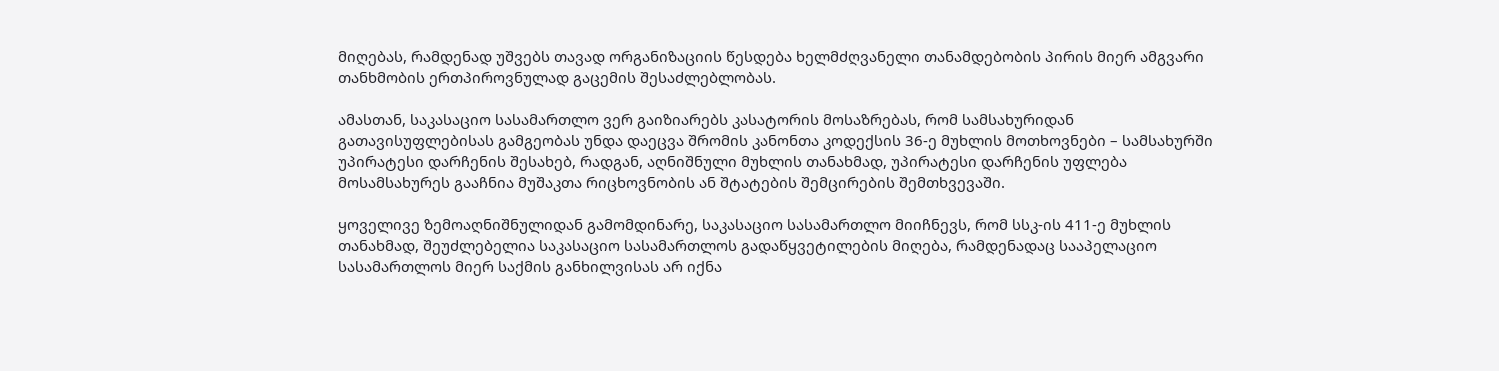მიღებას, რამდენად უშვებს თავად ორგანიზაციის წესდება ხელმძღვანელი თანამდებობის პირის მიერ ამგვარი თანხმობის ერთპიროვნულად გაცემის შესაძლებლობას.

ამასთან, საკასაციო სასამართლო ვერ გაიზიარებს კასატორის მოსაზრებას, რომ სამსახურიდან გათავისუფლებისას გამგეობას უნდა დაეცვა შრომის კანონთა კოდექსის 36-ე მუხლის მოთხოვნები – სამსახურში უპირატესი დარჩენის შესახებ, რადგან, აღნიშნული მუხლის თანახმად, უპირატესი დარჩენის უფლება მოსამსახურეს გააჩნია მუშაკთა რიცხოვნობის ან შტატების შემცირების შემთხვევაში.

ყოველივე ზემოაღნიშნულიდან გამომდინარე, საკასაციო სასამართლო მიიჩნევს, რომ სსკ-ის 411-ე მუხლის თანახმად, შეუძლებელია საკასაციო სასამართლოს გადაწყვეტილების მიღება, რამდენადაც სააპელაციო სასამართლოს მიერ საქმის განხილვისას არ იქნა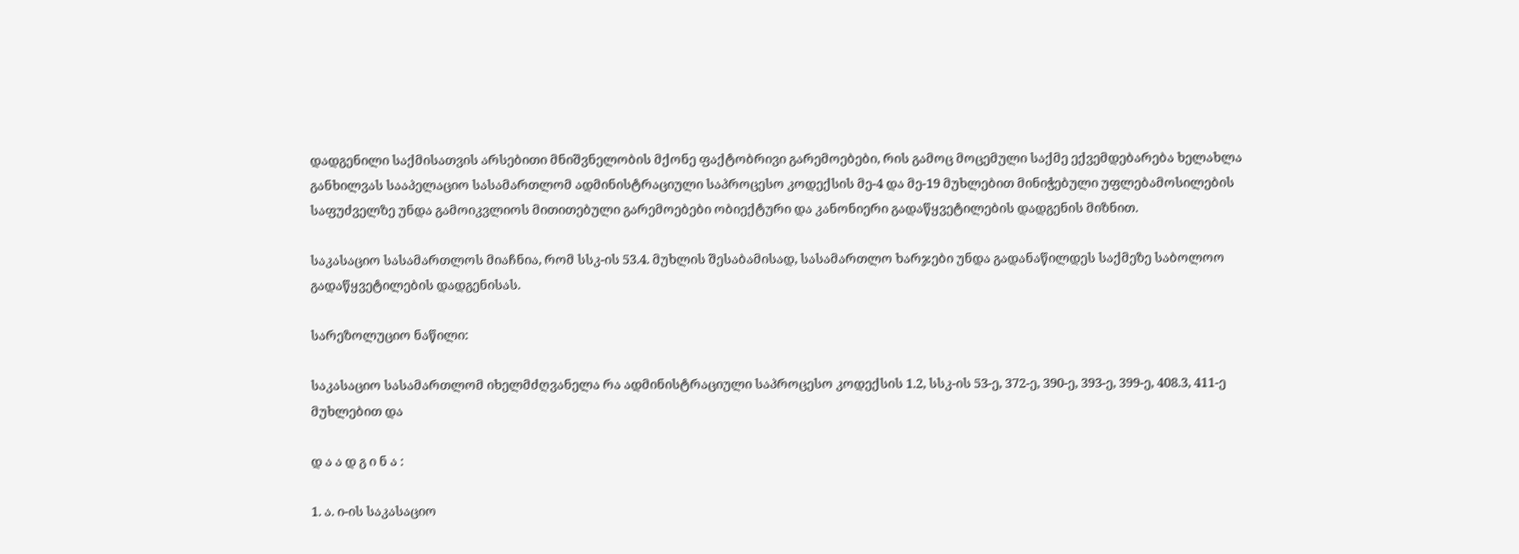დადგენილი საქმისათვის არსებითი მნიშვნელობის მქონე ფაქტობრივი გარემოებები, რის გამოც მოცემული საქმე ექვემდებარება ხელახლა განხილვას სააპელაციო სასამართლომ ადმინისტრაციული საპროცესო კოდექსის მე-4 და მე-19 მუხლებით მინიჭებული უფლებამოსილების საფუძველზე უნდა გამოიკვლიოს მითითებული გარემოებები ობიექტური და კანონიერი გადაწყვეტილების დადგენის მიზნით.

საკასაციო სასამართლოს მიაჩნია, რომ სსკ-ის 53.4. მუხლის შესაბამისად, სასამართლო ხარჯები უნდა გადანაწილდეს საქმეზე საბოლოო გადაწყვეტილების დადგენისას.

სარეზოლუციო ნაწილი:

საკასაციო სასამართლომ იხელმძღვანელა რა ადმინისტრაციული საპროცესო კოდექსის 1.2, სსკ-ის 53-ე, 372-ე, 390-ე, 393-ე, 399-ე, 408.3, 411-ე მუხლებით და

დ ა ა დ გ ი ნ ა :

1. ა. ი-ის საკასაციო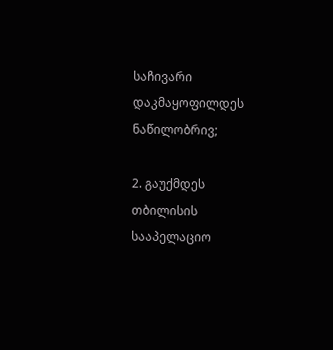საჩივარი დაკმაყოფილდეს ნაწილობრივ;

2. გაუქმდეს თბილისის სააპელაციო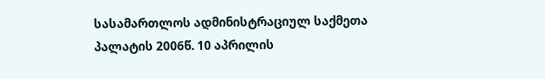სასამართლოს ადმინისტრაციულ საქმეთა პალატის 2006წ. 10 აპრილის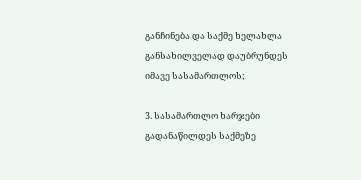განჩინება და საქმე ხელახლა განსახილველად დაუბრუნდეს იმავე სასამართლოს;

3. სასამართლო ხარჯები გადანაწილდეს საქმეზე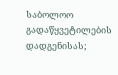საბოლოო გადაწყვეტილების დადგენისას;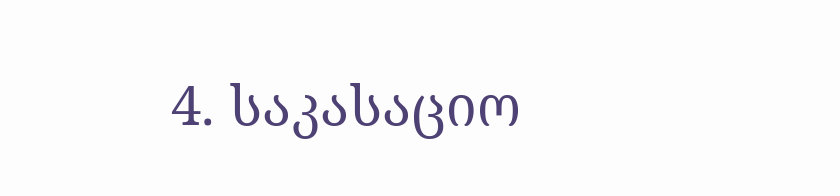4. საკასაციო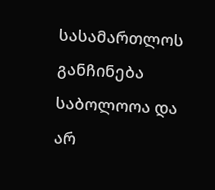სასამართლოს განჩინება საბოლოოა და არ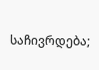საჩივრდება;